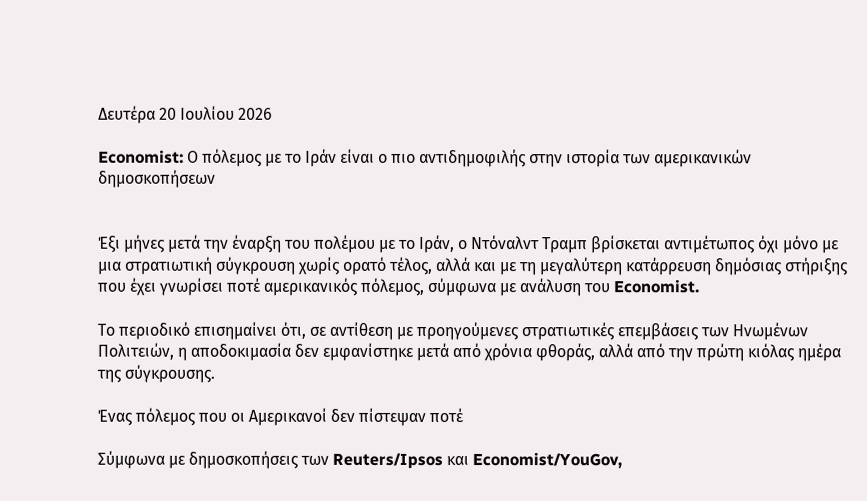Δευτέρα 20 Ιουλίου 2026

Economist: Ο πόλεμος με το Ιράν είναι ο πιο αντιδημοφιλής στην ιστορία των αμερικανικών δημοσκοπήσεων


Έξι μήνες μετά την έναρξη του πολέμου με το Ιράν, ο Ντόναλντ Τραμπ βρίσκεται αντιμέτωπος όχι μόνο με μια στρατιωτική σύγκρουση χωρίς ορατό τέλος, αλλά και με τη μεγαλύτερη κατάρρευση δημόσιας στήριξης που έχει γνωρίσει ποτέ αμερικανικός πόλεμος, σύμφωνα με ανάλυση του Economist.

Το περιοδικό επισημαίνει ότι, σε αντίθεση με προηγούμενες στρατιωτικές επεμβάσεις των Ηνωμένων Πολιτειών, η αποδοκιμασία δεν εμφανίστηκε μετά από χρόνια φθοράς, αλλά από την πρώτη κιόλας ημέρα της σύγκρουσης.

Ένας πόλεμος που οι Αμερικανοί δεν πίστεψαν ποτέ

Σύμφωνα με δημοσκοπήσεις των Reuters/Ipsos και Economist/YouGov,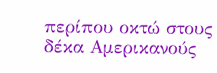περίπου οκτώ στους δέκα Αμερικανούς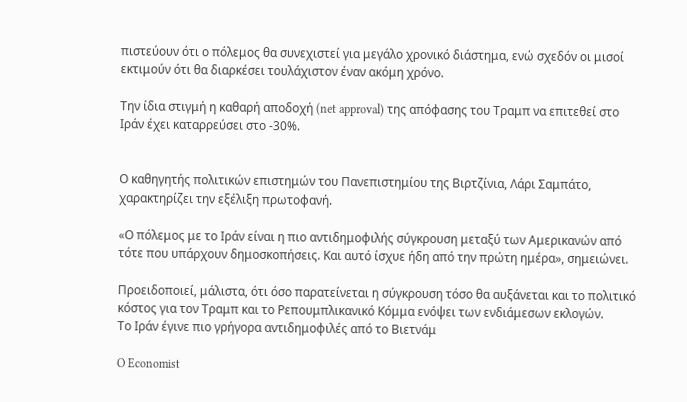πιστεύουν ότι ο πόλεμος θα συνεχιστεί για μεγάλο χρονικό διάστημα, ενώ σχεδόν οι μισοί εκτιμούν ότι θα διαρκέσει τουλάχιστον έναν ακόμη χρόνο.

Την ίδια στιγμή η καθαρή αποδοχή (net approval) της απόφασης του Τραμπ να επιτεθεί στο Ιράν έχει καταρρεύσει στο -30%.


Ο καθηγητής πολιτικών επιστημών του Πανεπιστημίου της Βιρτζίνια, Λάρι Σαμπάτο, χαρακτηρίζει την εξέλιξη πρωτοφανή.

«Ο πόλεμος με το Ιράν είναι η πιο αντιδημοφιλής σύγκρουση μεταξύ των Αμερικανών από τότε που υπάρχουν δημοσκοπήσεις. Και αυτό ίσχυε ήδη από την πρώτη ημέρα», σημειώνει.

Προειδοποιεί, μάλιστα, ότι όσο παρατείνεται η σύγκρουση τόσο θα αυξάνεται και το πολιτικό κόστος για τον Τραμπ και το Ρεπουμπλικανικό Κόμμα ενόψει των ενδιάμεσων εκλογών.
Το Ιράν έγινε πιο γρήγορα αντιδημοφιλές από το Βιετνάμ

O Economist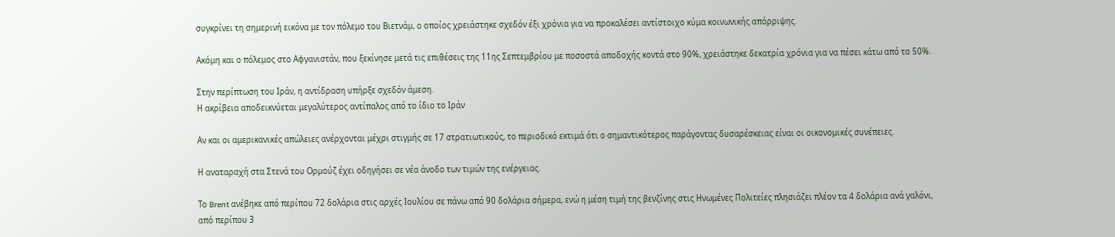συγκρίνει τη σημερινή εικόνα με τον πόλεμο του Βιετνάμ, ο οποίος χρειάστηκε σχεδόν έξι χρόνια για να προκαλέσει αντίστοιχο κύμα κοινωνικής απόρριψης.

Ακόμη και ο πόλεμος στο Αφγανιστάν, που ξεκίνησε μετά τις επιθέσεις της 11ης Σεπτεμβρίου με ποσοστά αποδοχής κοντά στο 90%, χρειάστηκε δεκατρία χρόνια για να πέσει κάτω από το 50%.

Στην περίπτωση του Ιράν, η αντίδραση υπήρξε σχεδόν άμεση.
Η ακρίβεια αποδεικνύεται μεγαλύτερος αντίπαλος από το ίδιο το Ιράν

Αν και οι αμερικανικές απώλειες ανέρχονται μέχρι στιγμής σε 17 στρατιωτικούς, το περιοδικό εκτιμά ότι ο σημαντικότερος παράγοντας δυσαρέσκειας είναι οι οικονομικές συνέπειες.

Η αναταραχή στα Στενά του Ορμούζ έχει οδηγήσει σε νέα άνοδο των τιμών της ενέργειας.

Το Brent ανέβηκε από περίπου 72 δολάρια στις αρχές Ιουλίου σε πάνω από 90 δολάρια σήμερα, ενώ η μέση τιμή της βενζίνης στις Ηνωμένες Πολιτείες πλησιάζει πλέον τα 4 δολάρια ανά γαλόνι, από περίπου 3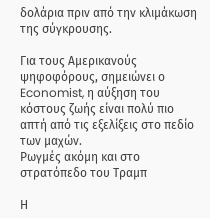δολάρια πριν από την κλιμάκωση της σύγκρουσης.

Για τους Αμερικανούς ψηφοφόρους, σημειώνει ο Economist, η αύξηση του κόστους ζωής είναι πολύ πιο απτή από τις εξελίξεις στο πεδίο των μαχών.
Ρωγμές ακόμη και στο στρατόπεδο του Τραμπ

Η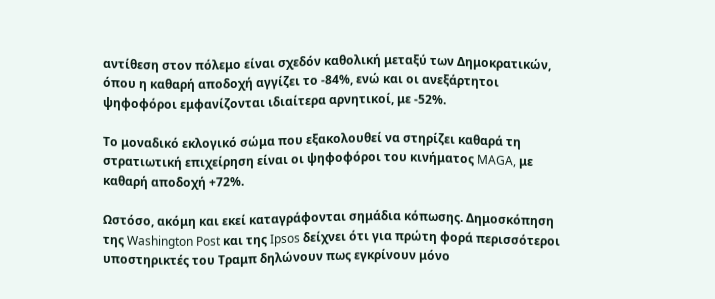αντίθεση στον πόλεμο είναι σχεδόν καθολική μεταξύ των Δημοκρατικών, όπου η καθαρή αποδοχή αγγίζει το -84%, ενώ και οι ανεξάρτητοι ψηφοφόροι εμφανίζονται ιδιαίτερα αρνητικοί, με -52%.

Το μοναδικό εκλογικό σώμα που εξακολουθεί να στηρίζει καθαρά τη στρατιωτική επιχείρηση είναι οι ψηφοφόροι του κινήματος MAGA, με καθαρή αποδοχή +72%.

Ωστόσο, ακόμη και εκεί καταγράφονται σημάδια κόπωσης. Δημοσκόπηση της Washington Post και της Ipsos δείχνει ότι για πρώτη φορά περισσότεροι υποστηρικτές του Τραμπ δηλώνουν πως εγκρίνουν μόνο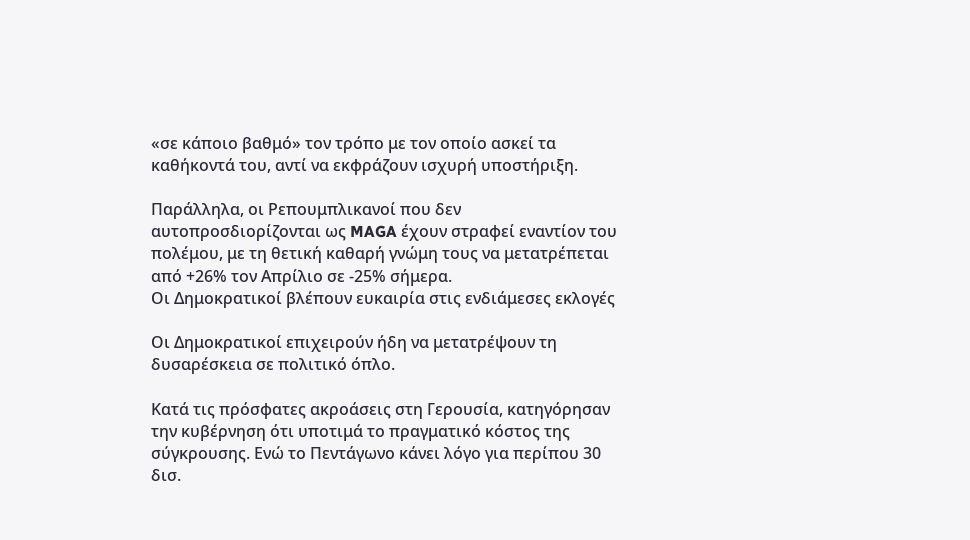«σε κάποιο βαθμό» τον τρόπο με τον οποίο ασκεί τα καθήκοντά του, αντί να εκφράζουν ισχυρή υποστήριξη.

Παράλληλα, οι Ρεπουμπλικανοί που δεν αυτοπροσδιορίζονται ως MAGA έχουν στραφεί εναντίον του πολέμου, με τη θετική καθαρή γνώμη τους να μετατρέπεται από +26% τον Απρίλιο σε -25% σήμερα.
Οι Δημοκρατικοί βλέπουν ευκαιρία στις ενδιάμεσες εκλογές

Οι Δημοκρατικοί επιχειρούν ήδη να μετατρέψουν τη δυσαρέσκεια σε πολιτικό όπλο.

Κατά τις πρόσφατες ακροάσεις στη Γερουσία, κατηγόρησαν την κυβέρνηση ότι υποτιμά το πραγματικό κόστος της σύγκρουσης. Ενώ το Πεντάγωνο κάνει λόγο για περίπου 30 δισ.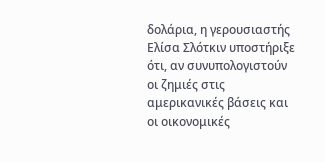δολάρια, η γερουσιαστής Ελίσα Σλότκιν υποστήριξε ότι, αν συνυπολογιστούν οι ζημιές στις αμερικανικές βάσεις και οι οικονομικές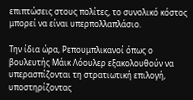επιπτώσεις στους πολίτες, το συνολικό κόστος μπορεί να είναι υπερπολλαπλάσιο.

Την ίδια ώρα, Ρεπουμπλικανοί όπως ο βουλευτής Μάικ Λόουλερ εξακολουθούν να υπερασπίζονται τη στρατιωτική επιλογή, υποστηρίζοντας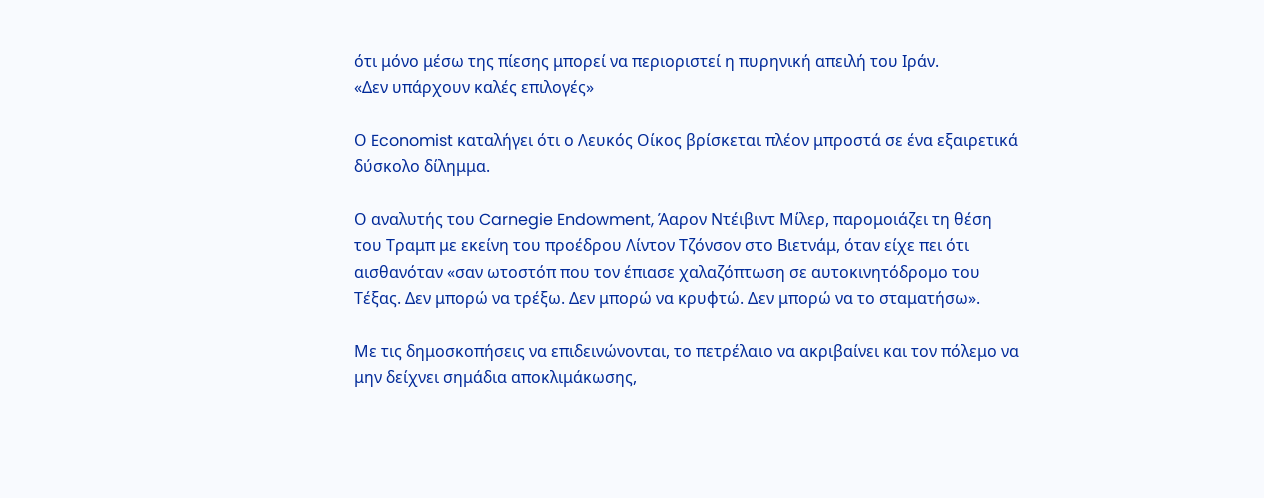ότι μόνο μέσω της πίεσης μπορεί να περιοριστεί η πυρηνική απειλή του Ιράν.
«Δεν υπάρχουν καλές επιλογές»

Ο Economist καταλήγει ότι ο Λευκός Οίκος βρίσκεται πλέον μπροστά σε ένα εξαιρετικά δύσκολο δίλημμα.

Ο αναλυτής του Carnegie Endowment, Άαρον Ντέιβιντ Μίλερ, παρομοιάζει τη θέση του Τραμπ με εκείνη του προέδρου Λίντον Τζόνσον στο Βιετνάμ, όταν είχε πει ότι αισθανόταν «σαν ωτοστόπ που τον έπιασε χαλαζόπτωση σε αυτοκινητόδρομο του Τέξας. Δεν μπορώ να τρέξω. Δεν μπορώ να κρυφτώ. Δεν μπορώ να το σταματήσω».

Με τις δημοσκοπήσεις να επιδεινώνονται, το πετρέλαιο να ακριβαίνει και τον πόλεμο να μην δείχνει σημάδια αποκλιμάκωσης,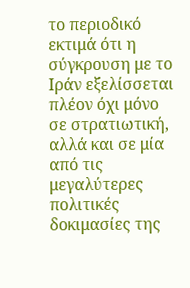το περιοδικό εκτιμά ότι η σύγκρουση με το Ιράν εξελίσσεται πλέον όχι μόνο σε στρατιωτική, αλλά και σε μία από τις μεγαλύτερες πολιτικές δοκιμασίες της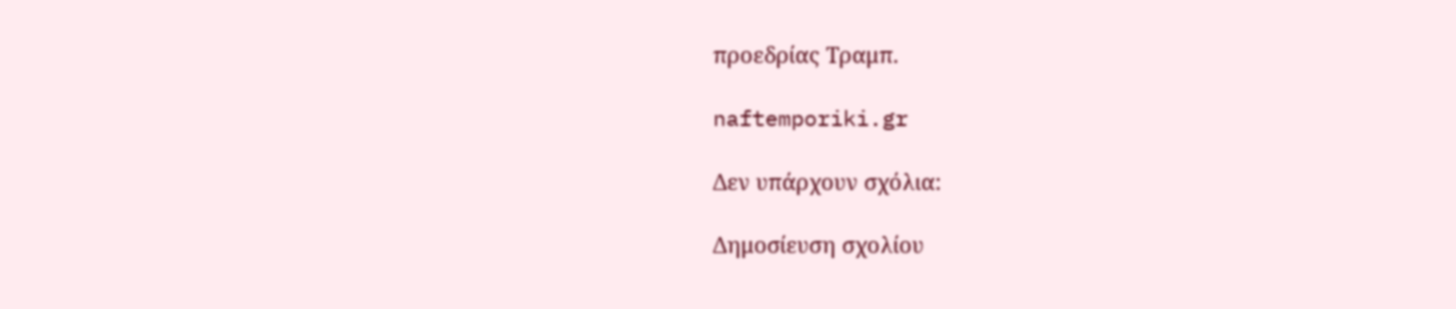προεδρίας Τραμπ.

naftemporiki.gr

Δεν υπάρχουν σχόλια:

Δημοσίευση σχολίου